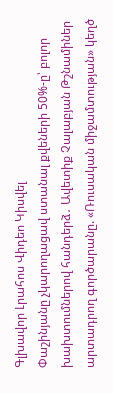Գլխավոր Լրահոս Վիդեո Կիսվել
Փաշինյանը չկարողացավ ստանալ քվեների 50%-ը՝ բոլոր խախտումներով հանդերձ․ Ավետիք Չալաբյան Թշնամիներ արտադրող գործարանը. «Ռուսական միջամտության» կեղծ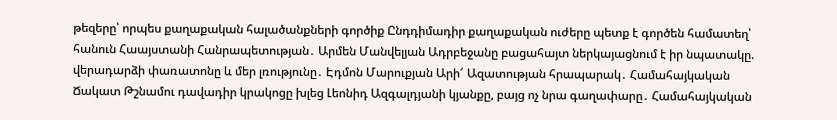թեզերը՝ որպես քաղաքական հալածանքների գործիք Ընդդիմադիր քաղաքական ուժերը պետք է գործեն համատեղ՝ հանուն Հաայստանի Հանրապետության․ Արմեն Մանվելյան Ադրբեջանը բացահայտ ներկայացնում է իր նպատակը. վերադարձի փառատոնը և մեր լռությունը․ Էդմոն Մարուքյան Արի՜ Ազատության հրապարակ․ Համահայկական Ճակատ Թշնամու դավադիր կրակոցը խլեց Լեոնիդ Ազգալդյանի կյանքը, բայց ոչ նրա գաղափարը․ Համահայկական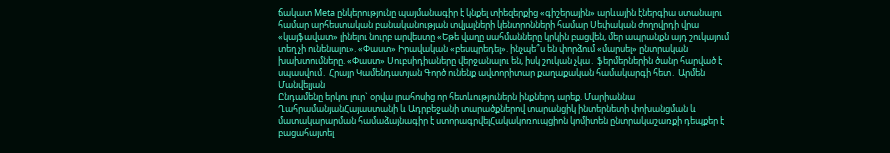ճակատ Meta ընկերությունը պայմանագիր է կնքել տիեզերքից «գիշերային» արևային էներգիա ստանալու համար արհեստական բանականության տվյալների կենտրոնների համար Սեփական ժողովրդի վրա «կայֆավատ» լինելու նուրբ արվեստը «Եթե վաղը սահմանները կրկին բացվեն, մեր ապրանքն այդ շուկայում տեղ չի ունենալու». «Փաստ» Իրավական «բեսպրեդել». ինչպե՞ս են փորձում «մարսել» ընտրական խախտումները. «Փաստ» Սուբսիդիաները վերջանալու են, իսկ շուկան չկա․ ֆերմերներին ծանր հարված է սպասվում․ Հրայր Կամենդատյան Գործ ունենք ավտորիտար քաղաքական համակարգի հետ․ Արմեն Մանվելյան
Ընդամենը երկու լուր` օրվա լրահոսից որ հետևություներն ինքներդ արեք. Մարիաննա ՂահրամանյանՀայաստանի և Ադրբեջանի տարածքներով տարանցիկ ինտերնետի փոխանցման և մատակարարման համաձայնագիր է ստորագրվելՀակակոռուպցիոն կոմիտեն ընտրակաշառքի դեպքեր է բացահայտել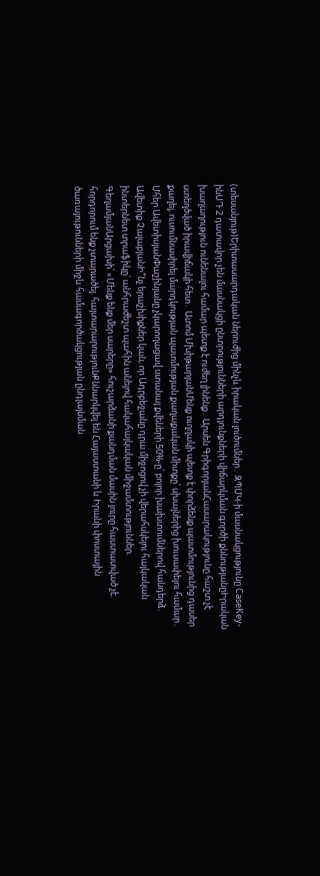(տեսանյութ)Երիտասարդական ներուժից մինչև իրական լուծումներ․ ԶՊՄԿ-ի մասնակցությունը CaseKey-ինՍԴ 2 դատավոր չեն մասնակցի ընտրությունների արդյունքների վիճարկման գործի քննությանըԻրական խաղաղություն ունենալու համար պետք է ուժեղ լինենք․ Արսեն ԳրիգորյանՀասարակությունը հաշտ չէ ստեղծված իրավիճակի հետ․ Ատոմ ՄխիթարյանՄենք ուղղակի պետք է փորձենք պատմությունից դասեր քաղել, ուսումնասիրել մարդկության պատմության քաղաքական միտքը՝ սխալներից խուսափելու համար․ Մհեր ԱվետիսյանՓաշինյանը չկարողացավ ստանալ քվեների 50%-ը՝ բոլոր խախտումներով հանդերձ․ Ավետիք ՉալաբյանԻ՞նչ երաշխիքներ կան, որ Ադրբեջանը դրա միջոցով չի վերահսկելու հայկական ինտերնետ տրաֆիկը՝ անհրաժեշտ պահին անելով հակահայկական միջամտություններ. ԳեղամյանԱրցախի՝ «Մենք ենք մեր սարերը» հուշարձանի քանդման մասին լուրը հաստատված չէ. հորդորում ենք չտարածել. հայտարարությունՔննարկվել են Հայաստանի և Իրանի փոստային ծառայութունների միջև համագործակցության ընդլայնման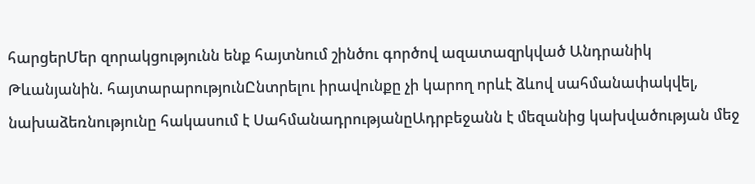հարցերՄեր զորակցությունն ենք հայտնում շինծու գործով ազատազրկված Անդրանիկ Թևանյանին. հայտարարությունԸնտրելու իրավունքը չի կարող որևէ ձևով սահմանափակվել, նախաձեռնությունը հակասում է ՍահմանադրությանըԱդրբեջանն է մեզանից կախվածության մեջ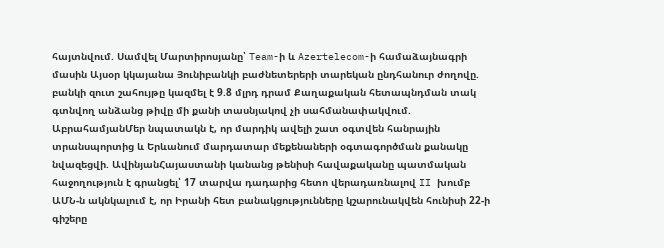հայտնվում. Սամվել Մարտիրոսյանը՝ Team-ի և Azertelecom-ի համաձայնագրի մասին Այսօր կկայանա Յունիբանկի բաժնետերերի տարեկան ընդհանուր ժողովը. բանկի զուտ շահույթը կազմել է 9.8 մլրդ դրամ Քաղաքական հետապնդման տակ գտնվող անձանց թիվը մի քանի տասնյակով չի սահմանափակվում. ԱբրահամյանՄեր նպատակն է, որ մարդիկ ավելի շատ օգտվեն հանրային տրանսպորտից և Երևանում մարդատար մեքենաների օգտագործման քանակը նվազեցվի. ԱվինյանՀայաստանի կանանց թենիսի հավաքականը պատմական հաջողություն է գրանցել՝ 17 տարվա դադարից հետո վերադառնալով II խումբ ԱՄՆ-ն ակնկալում է, որ Իրանի հետ բանակցությունները կշարունակվեն հունիսի 22-ի գիշերը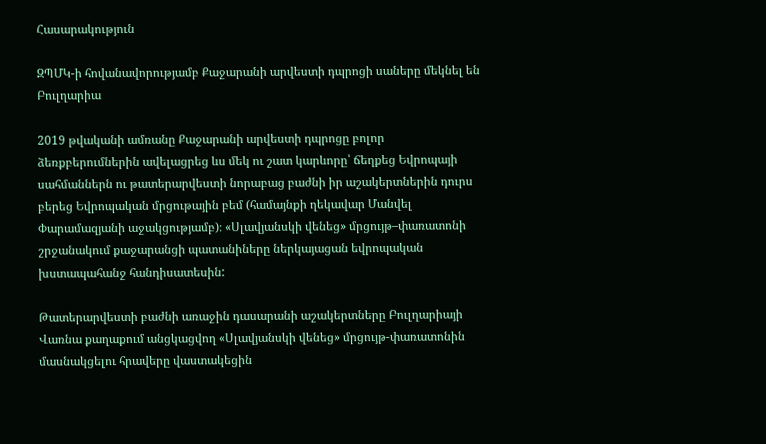Հասարակություն

ԶՊՄԿ-ի հովանավորությամբ Քաջարանի արվեստի դպրոցի սաները մեկնել են Բուլղարիա

2019 թվականի ամռանը Քաջարանի արվեստի դպրոցը բոլոր ձեռքբերումներին ավելացրեց ևս մեկ ու շատ կարևորը՝ ճեղքեց Եվրոպայի սահմաններն ու թատերարվեստի նորաբաց բաժնի իր աշակերտներին դուրս բերեց Եվրոպական մրցութային բեմ (համայնքի ղեկավար Մանվել Փարամազյանի աջակցությամբ)։ «Սլավյանսկի վենեց» մրցույթ–փառատոնի շրջանակում քաջարանցի պատանիները ներկայացան եվրոպական խստապահանջ հանդիսատեսին:

Թատերարվեստի բաժնի առաջին դասարանի աշակերտները Բուլղարիայի Վառնա քաղաքում անցկացվող «Սլավյանսկի վենեց» մրցույթ-փառատոնին մասնակցելու հրավերը վաստակեցին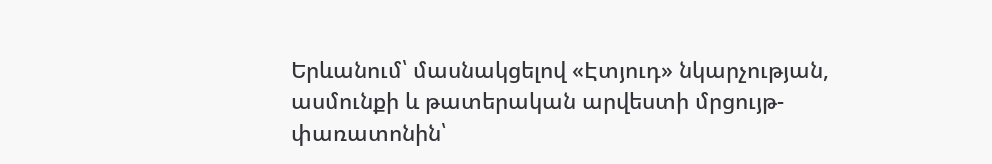Երևանում՝ մասնակցելով «Էտյուդ» նկարչության, ասմունքի և թատերական արվեստի մրցույթ-փառատոնին՝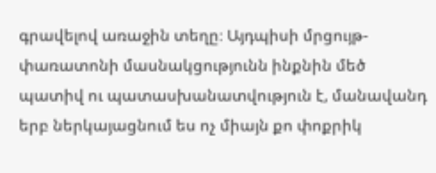գրավելով առաջին տեղը։ Այդպիսի մրցույթ-փառատոնի մասնակցությունն ինքնին մեծ պատիվ ու պատասխանատվություն է, մանավանդ երբ ներկայացնում ես ոչ միայն քո փոքրիկ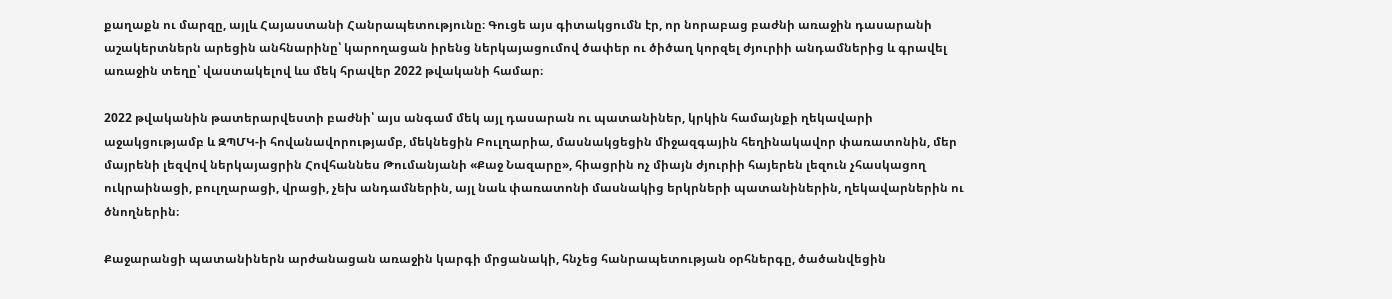քաղաքն ու մարզը, այլև Հայաստանի Հանրապետությունը։ Գուցե այս գիտակցումն էր, որ նորաբաց բաժնի առաջին դասարանի աշակերտներն արեցին անհնարինը՝ կարողացան իրենց ներկայացումով ծափեր ու ծիծաղ կորզել ժյուրիի անդամներից և գրավել առաջին տեղը՝ վաստակելով ևս մեկ հրավեր 2022 թվականի համար։

2022 թվականին թատերարվեստի բաժնի՝ այս անգամ մեկ այլ դասարան ու պատանիներ, կրկին համայնքի ղեկավարի աջակցությամբ և ԶՊՄԿ-ի հովանավորությամբ, մեկնեցին Բուլղարիա, մասնակցեցին միջազգային հեղինակավոր փառատոնին, մեր մայրենի լեզվով ներկայացրին Հովհաննես Թումանյանի «Քաջ Նազարը», հիացրին ոչ միայն ժյուրիի հայերեն լեզուն չհասկացող ուկրաինացի, բուլղարացի, վրացի, չեխ անդամներին, այլ նաև փառատոնի մասնակից երկրների պատանիներին, ղեկավարներին ու ծնողներին։

Քաջարանցի պատանիներն արժանացան առաջին կարգի մրցանակի, հնչեց հանրապետության օրհներգը, ծածանվեցին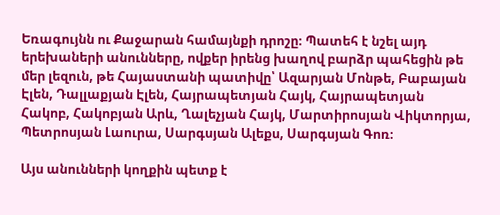Եռագույնն ու Քաջարան համայնքի դրոշը։ Պատեհ է նշել այդ երեխաների անունները, ովքեր իրենց խաղով բարձր պահեցին թե մեր լեզուն, թե Հայաստանի պատիվը՝ Ազարյան Մոնթե, Բաբայան Էլեն, Դալլաքյան Էլեն, Հայրապետյան Հայկ, Հայրապետյան Հակոբ, Հակոբյան Արև, Ղալեչյան Հայկ, Մարտիրոսյան Վիկտորյա, Պետրոսյան Լաուրա, Սարգսյան Ալեքս, Սարգսյան Գոռ։

Այս անունների կողքին պետք է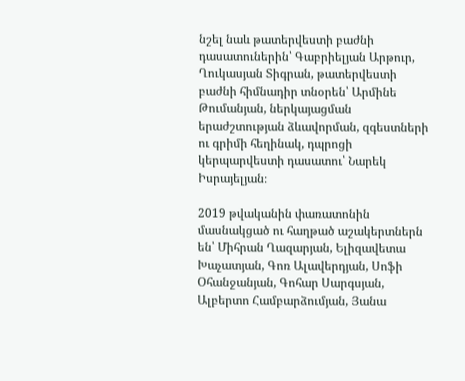նշել նաև թատերվեստի բաժնի դասատուներին՝ Գաբրիելյան Արթուր, Ղուկասյան Տիգրան, թատերվեստի բաժնի հիմնադիր տնօրեն՝ Արմինե Թումանյան, ներկայացման երաժշտության ձևավորման, զգեստների ու գրիմի հեղինակ, դպրոցի կերպարվեստի դասատու՝ Նարեկ Իսրայելյան։

2019 թվականին փառատոնին մասնակցած ու հաղթած աշակերտներն են՝ Միհրան Ղազարյան, Ելիզավետա Խաչատյան, Գոռ Ալավերդյան, Սոֆի Օհանջանյան, Գոհար Սարգսյան, Ալբերտո Համբարձումյան, Յանա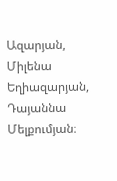Ազարյան, Միլենա Եղիազարյան, Դայաննա Մելքումյան։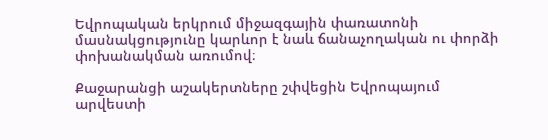Եվրոպական երկրում միջազգային փառատոնի մասնակցությունը կարևոր է նաև ճանաչողական ու փորձի փոխանակման առումով։

Քաջարանցի աշակերտները շփվեցին Եվրոպայում արվեստի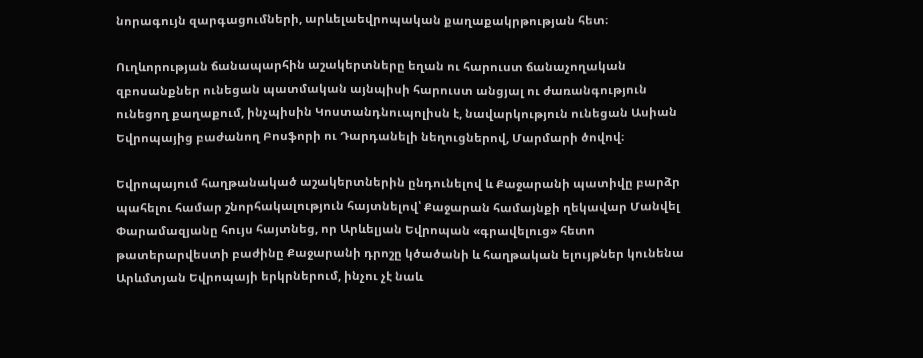նորագույն զարգացումների, արևելաեվրոպական քաղաքակրթության հետ։

Ուղևորության ճանապարհին աշակերտները եղան ու հարուստ ճանաչողական զբոսանքներ ունեցան պատմական այնպիսի հարուստ անցյալ ու ժառանգություն ունեցող քաղաքում, ինչպիսին Կոստանդնուպոլիսն է, նավարկություն ունեցան Ասիան Եվրոպայից բաժանող Բոսֆորի ու Դարդանելի նեղուցներով, Մարմարի ծովով։

Եվրոպայում հաղթանակած աշակերտներին ընդունելով և Քաջարանի պատիվը բարձր պահելու համար շնորհակալություն հայտնելով՝ Քաջարան համայնքի ղեկավար Մանվել Փարամազյանը հույս հայտնեց, որ Արևելյան Եվրոպան «գրավելուց» հետո թատերարվեստի բաժինը Քաջարանի դրոշը կծածանի և հաղթական ելույթներ կունենա Արևմտյան Եվրոպայի երկրներում, ինչու չէ նաև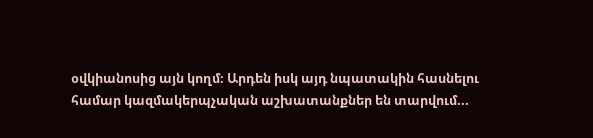օվկիանոսից այն կողմ։ Արդեն իսկ այդ նպատակին հասնելու համար կազմակերպչական աշխատանքներ են տարվում...